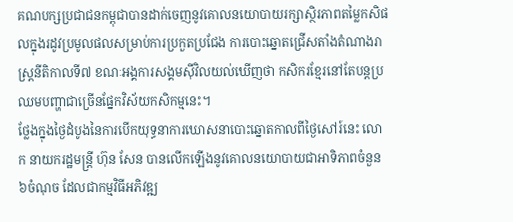គណបក្សប្រជាជនកម្ពុជាបានដាក់ចេញនូវគោលនយោបាយរក្សាស្ថិរភាពតម្លៃកសិផលក្នុងរដូវប្រមូលផលសម្រាប់ការប្រកួតប្រជែង ការបោះឆ្នោតជ្រើសតាំងតំណាងរាស្ដ្រនីតិកាលទី៧ ខណៈអង្គការសង្គមស៊ីវិលយល់ឃើញថា កសិករខ្មែរនៅតែបន្តប្រឈមបញ្ហាជាច្រើនផ្នែកវិស័យកសិកម្មនេះ។
ថ្លែងក្នុងថ្ងៃដំបូងនៃការបើកយុទ្ធនាការឃោសនាបោះឆ្នោតកាលពីថ្ងៃសៅរ៍នេះ លោក នាយករដ្ឋមន្រ្តី ហ៊ុន សែន បានលើកឡើងនូវគោលនយោបាយជាអាទិភាពចំនួន៦ចំណុច ដែលជាកម្មវិធីអភិវឌ្ឍ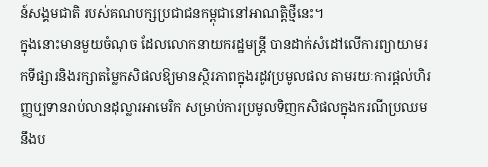ន៍សង្គមជាតិ របស់គណបក្សប្រជាជនកម្ពុជានៅអាណត្តិថ្មីនេះ។
ក្នុងនោះមានមួយចំណុច ដែលលោកនាយករដ្ឋមន្រ្តី បានដាក់សំដៅលើការព្យាយាមរកទីផ្សារនិងរក្សាតម្លៃកសិផលឱ្យមានស្ថិរភាពក្នុងរដូវប្រមូលផល តាមរយៈការផ្ដល់ហិរញ្ញប្បទានរាប់លានដុល្លារអាមេរិក សម្រាប់ការប្រមូលទិញកសិផលក្នុងករណីប្រឈមនឹងប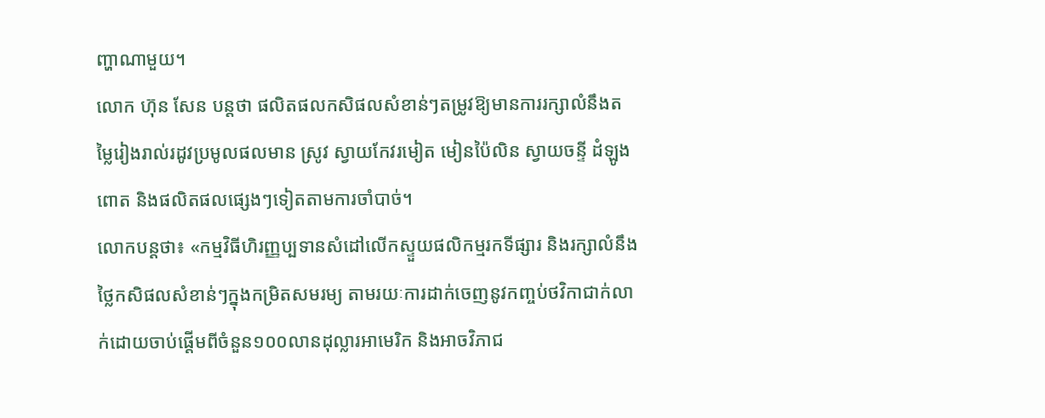ញ្ហាណាមួយ។
លោក ហ៊ុន សែន បន្តថា ផលិតផលកសិផលសំខាន់ៗតម្រូវឱ្យមានការរក្សាលំនឹងតម្លៃរៀងរាល់រដូវប្រមូលផលមាន ស្រូវ ស្វាយកែវរមៀត មៀនប៉ៃលិន ស្វាយចន្ទី ដំឡូង ពោត និងផលិតផលផ្សេងៗទៀតតាមការចាំបាច់។
លោកបន្តថា៖ «កម្មវិធីហិរញ្ញប្បទានសំដៅលើកស្ទួយផលិកម្មរកទីផ្សារ និងរក្សាលំនឹងថ្លៃកសិផលសំខាន់ៗក្នុងកម្រិតសមរម្យ តាមរយៈការដាក់ចេញនូវកញ្ចប់ថវិកាជាក់លាក់ដោយចាប់ផ្ដើមពីចំនួន១០០លានដុល្លារអាមេរិក និងអាចវិភាជ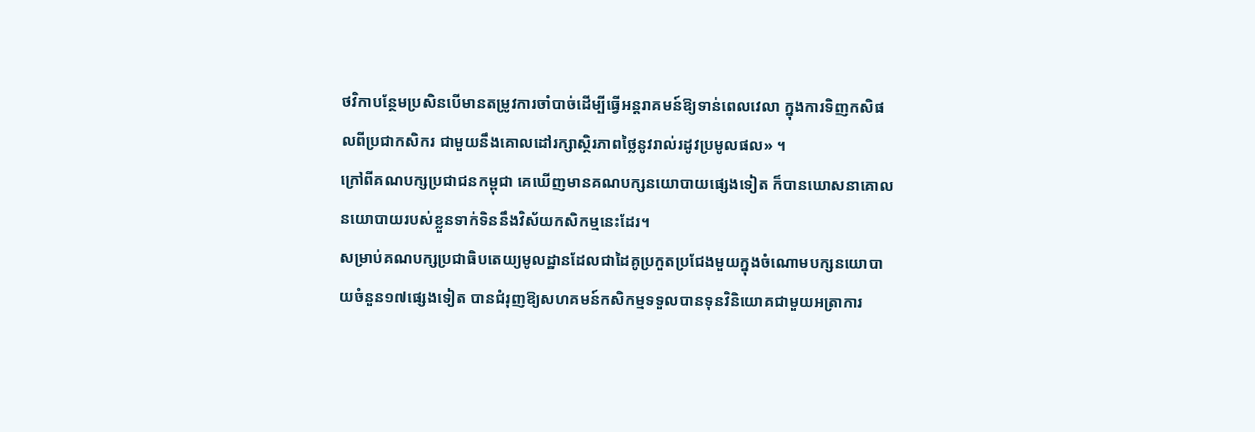ថវិកាបន្ថែមប្រសិនបើមានតម្រូវការចាំបាច់ដើម្បីធ្វើអន្តរាគមន៍ឱ្យទាន់ពេលវេលា ក្នុងការទិញកសិផលពីប្រជាកសិករ ជាមួយនឹងគោលដៅរក្សាស្ថិរភាពថ្លៃនូវរាល់រដូវប្រមូលផល» ។
ក្រៅពីគណបក្សប្រជាជនកម្ពុជា គេឃើញមានគណបក្សនយោបាយផ្សេងទៀត ក៏បានឃោសនាគោលនយោបាយរបស់ខ្លួនទាក់ទិននឹងវិស័យកសិកម្មនេះដែរ។
សម្រាប់គណបក្សប្រជាធិបតេយ្យមូលដ្ឋានដែលជាដៃគូប្រកួតប្រជែងមួយក្នុងចំណោមបក្សនយោបាយចំនួន១៧ផ្សេងទៀត បានជំរុញឱ្យសហគមន៍កសិកម្មទទួលបានទុនវិនិយោគជាមួយអត្រាការ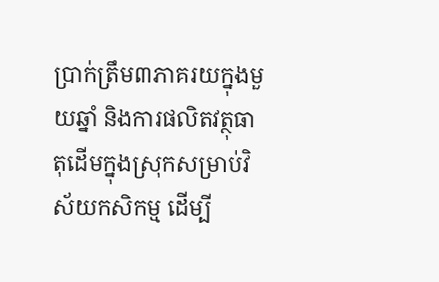ប្រាក់ត្រឹម៣ភាគរយក្នុងមួយឆ្នាំ និងការផលិតវត្ថុធាតុដើមក្នុងស្រុកសម្រាប់វិស័យកសិកម្ម ដើម្បី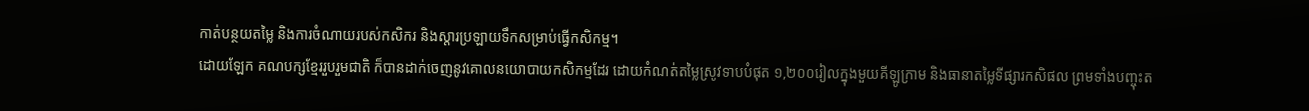កាត់បន្ថយតម្លៃ និងការចំណាយរបស់កសិករ និងស្ដារប្រឡាយទឹកសម្រាប់ធ្វើកសិកម្ម។
ដោយឡែក គណបក្សខ្មែររួបរួមជាតិ ក៏បានដាក់ចេញនូវគោលនយោបាយកសិកម្មដែរ ដោយកំណត់តម្លៃស្រូវទាបបំផុត ១,២០០រៀលក្នុងមួយគីឡូក្រាម និងធានាតម្លៃទីផ្សារកសិផល ព្រមទាំងបញ្ចុះត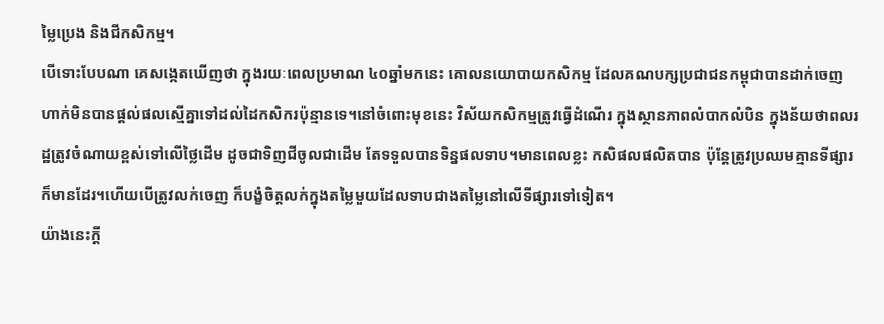ម្លៃប្រេង និងជីកសិកម្ម។
បើទោះបែបណា គេសង្កេតឃើញថា ក្នុងរយៈពេលប្រមាណ ៤០ឆ្នាំមកនេះ គោលនយោបាយកសិកម្ម ដែលគណបក្សប្រជាជនកម្ពុជាបានដាក់ចេញ ហាក់មិនបានផ្តល់ផលស្មើគ្នាទៅដល់ដៃកសិករប៉ុន្មានទេ។នៅចំពោះមុខនេះ វិស័យកសិកម្មត្រូវធ្វើដំណើរ ក្នុងស្ថានភាពលំបាកលំបិន ក្នុងន័យថាពលរដ្ឋត្រូវចំណាយខ្ពស់ទៅលើថ្លៃដើម ដូចជាទិញជីចូលជាដើម តែទទួលបានទិន្នផលទាប។មានពេលខ្លះ កសិផលផលិតបាន ប៉ុន្តែត្រូវប្រឈមគ្មានទីផ្សារក៏មានដែរ។ហើយបើត្រូវលក់ចេញ ក៏បង្ខំចិត្តលក់ក្នុងតម្លៃមួយដែលទាបជាងតម្លៃនៅលើទីផ្សារទៅទៀត។
យ៉ាងនេះក្តី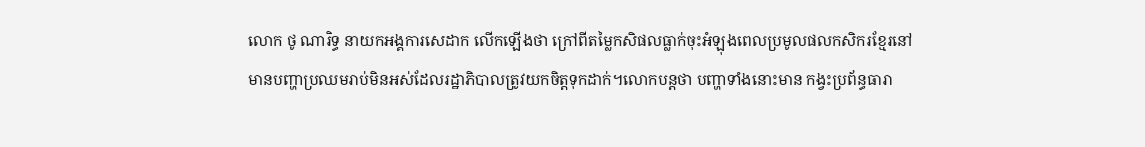លោក ថូ ណារិទ្ធ នាយកអង្គការសេដាក លើកឡើងថា ក្រៅពីតម្លៃកសិផលធ្លាក់ចុះអំឡុងពេលប្រមូលផលកសិករខ្មែរនៅមានបញ្ហាប្រឈមរាប់មិនអស់ដែលរដ្ឋាភិបាលត្រូវយកចិត្តទុកដាក់។លោកបន្តថា បញ្ហាទាំងនោះមាន កង្វះប្រព័ន្ធធារា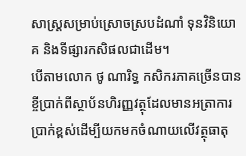សាស្រ្តសម្រាប់ស្រោចស្របដំណាំ ទុនវិនិយោគ និងទីផ្សារកសិផលជាដើម។
បើតាមលោក ថូ ណារិទ្ធ កសិករភាគច្រើនបានខ្ចីប្រាក់ពីស្ថាប័នហិរញ្ញវត្ថុដែលមានអត្រាការប្រាក់ខ្ពស់ដើម្បីយកមកចំណាយលើវត្ថុធាតុ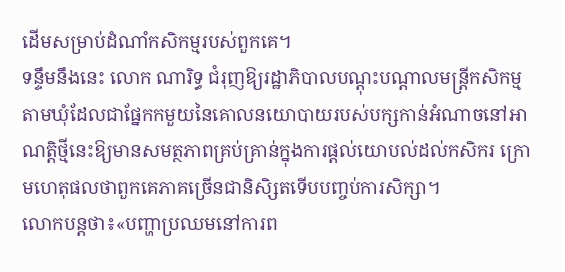ដើមសម្រាប់ដំណាំកសិកម្មរបស់ពួកគេ។
ទន្ទឹមនឹងនេះ លោក ណារិទ្ធ ជំរុញឱ្យរដ្ឋាភិបាលបណ្ដុះបណ្ដាលមន្រ្តីកសិកម្មតាមឃុំដែលជាផ្នែកកមួយនៃគោលនយោបាយរបស់បក្សកាន់អំណាចនៅអាណត្តិថ្មីនេះឱ្យមានសមត្ថភាពគ្រប់គ្រាន់ក្នុងការផ្ដល់យោបល់ដល់កសិករ ក្រោមហេតុផលថាពួកគេភាគច្រើនជានិសិ្សតទើបបញ្ចប់ការសិក្សា។
លោកបន្តថា៖«បញ្ហាប្រឈមនៅការព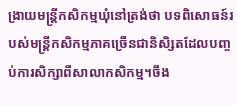ង្រាយមន្រ្តីកសិកម្មឃុំនៅត្រង់ថា បទពិសោធន៍របស់មន្រ្តីកសិកម្មភាគច្រើនជានិសិ្សតដែលបញ្ចប់ការសិក្សាពីសាលាកសិកម្ម។ចឹង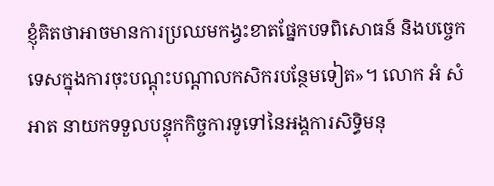ខ្ញុំគិតថាអាចមានការប្រឈមកង្វះខាតផ្នែកបទពិសោធន៍ និងបច្ចេកទេសក្នុងការចុះបណ្ដុះបណ្ដាលកសិករបន្ថែមទៀត»។ លោក អំ សំអាត នាយកទទួលបន្ទុកកិច្ចការទូទៅនៃអង្គការសិទ្ធិមនុ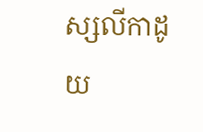ស្សលីកាដូ យ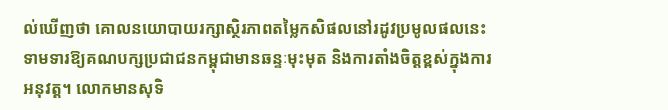ល់ឃើញថា គោលនយោបាយរក្សាស្ថិរភាពតម្លៃកសិផលនៅរដូវប្រមូលផលនេះ ទាមទារឱ្យគណបក្សប្រជាជនកម្ពុជាមានឆន្ទៈមុះមុត និងការតាំងចិត្តខ្ពស់ក្នុងការអនុវត្ត។ លោកមានសុទិ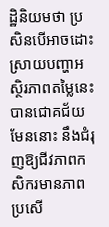ដ្ឋិនិយមថា ប្រសិនបើអាចដោះស្រាយបញ្ហាអស្ថិរភាពតម្លៃនេះបានជោគជ័យមែននោះ នឹងជំរុញឱ្យជីវភាពកសិករមានភាពប្រសើ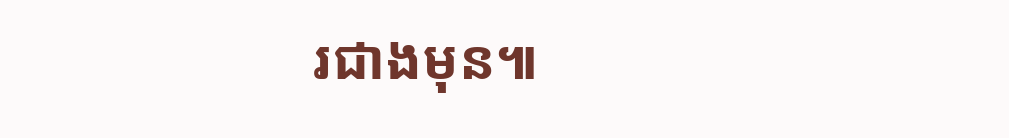រជាងមុន៕